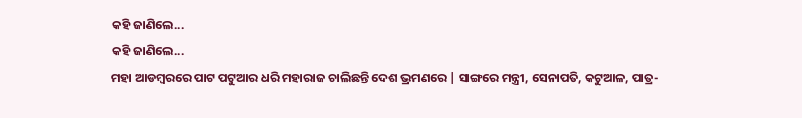କହି ଜାଣିଲେ...
କହି ଜାଣିଲେ...
ମହା ଆଡମ୍ବରରେ ପାଟ ପଟୁଆର ଧରି ମହାରାଜ ଚାଲିଛନ୍ତି ଦେଶ ଭ୍ରମଣରେ | ସାଙ୍ଗରେ ମନ୍ତ୍ରୀ, ସେନାପତି, କଟୁଆଳ, ପାତ୍ର-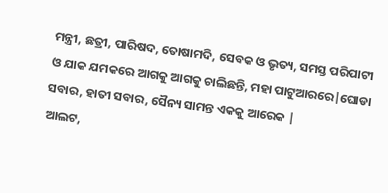ମନ୍ତ୍ରୀ, ଛତ୍ରୀ, ପାରିଷଦ, ତୋଷାମଦି, ସେବକ ଓ ଭୃତ୍ୟ, ସମସ୍ତ ପରିପାଟୀ ଓ ଯାକ ଯମକରେ ଆଗକୁ ଆଗକୁ ଚାଲିଛନ୍ତି, ମହା ପାଟୁଆରରେ|ଘୋଡା ସବାର, ହାତୀ ସବାର, ସୈନ୍ୟ ସାମନ୍ତ ଏକକୁ ଆରେକ |
ଆଲଟ,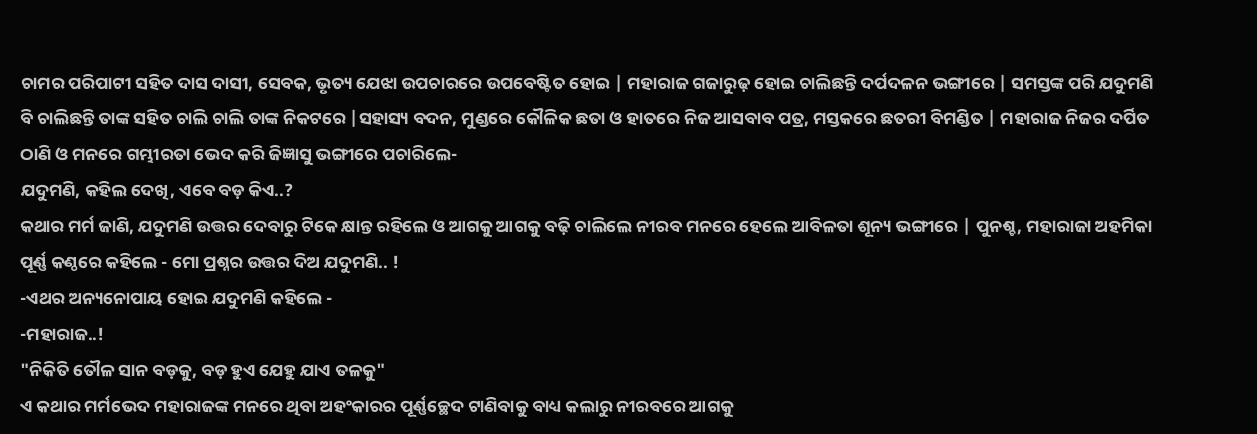ଚାମର ପରିପାଟୀ ସହିତ ଦାସ ଦାସୀ, ସେବକ, ଭୃତ୍ୟ ଯେଝା ଉପଚାରରେ ଉପବେଷ୍ଟିତ ହୋଇ | ମହାରାଜ ଗଜାରୁଢ଼ ହୋଇ ଚାଲିଛନ୍ତି ଦର୍ପଦଳନ ଭଙ୍ଗୀରେ | ସମସ୍ତଙ୍କ ପରି ଯଦୁମଣି ବି ଚାଲିଛନ୍ତି ତାଙ୍କ ସହିତ ଚାଲି ଚାଲି ତାଙ୍କ ନିକଟରେ |ସହାସ୍ୟ ବଦନ, ମୁଣ୍ଡରେ କୌଳିକ ଛତା ଓ ହାତରେ ନିଜ ଆସବାବ ପତ୍ର, ମସ୍ତକରେ ଛତରୀ ବିମଣ୍ଡିତ | ମହାରାଜ ନିଜର ଦର୍ପିତ ଠାଣି ଓ ମନରେ ଗମ୍ଭୀରତା ଭେଦ କରି ଜିଜ୍ଞାସୁ ଭଙ୍ଗୀରେ ପଚାରିଲେ-
ଯଦୁମଣି, କହିଲ ଦେଖି, ଏବେ ବଡ଼ କିଏ..?
କଥାର ମର୍ମ ଜାଣି, ଯଦୁମଣି ଉତ୍ତର ଦେବାରୁ ଟିକେ କ୍ଷାନ୍ତ ରହିଲେ ଓ ଆଗକୁ ଆଗକୁ ବଢ଼ି ଚାଲିଲେ ନୀରବ ମନରେ ହେଲେ ଆବିଳତା ଶୂନ୍ୟ ଭଙ୍ଗୀରେ | ପୁନଶ୍ଚ, ମହାରାଜା ଅହମିକା ପୂର୍ଣ୍ଣ କଣ୍ଠରେ କହିଲେ - ମୋ ପ୍ରଶ୍ନର ଉତ୍ତର ଦିଅ ଯଦୁମଣି.. !
-ଏଥର ଅନ୍ୟନୋପାୟ ହୋଇ ଯଦୁମଣି କହିଲେ -
-ମହାରାଜ..!
"ନିକିତି ତୌଳ ସାନ ବଡ଼କୁ, ବଡ଼ ହୁଏ ଯେହୁ ଯାଏ ତଳକୁ"
ଏ କଥାର ମର୍ମଭେଦ ମହାରାଜଙ୍କ ମନରେ ଥିବା ଅହଂକାରର ପୂର୍ଣ୍ଣଚ୍ଛେଦ ଟାଣିବାକୁ ବାଧ୍ୟ କଲାରୁ ନୀରବରେ ଆଗକୁ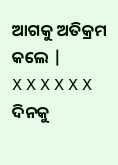ଆଗକୁ ଅତିକ୍ରମ କଲେ |
X X X X X X
ଦିନକୁ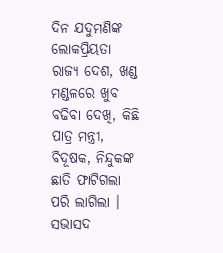ଦିନ ଯଦୁମଣିଙ୍କ ଲୋକପ୍ରିୟତା ରାଜ୍ୟ ଦେଶ, ଖଣ୍ଡ ମଣ୍ଡଳରେ ଖୁବ ବଢିବା ଦେଖି, କିଛି ପାତ୍ର ମନ୍ତ୍ରୀ, ବିଦୂଷକ, ନିନ୍ଦୁକଙ୍କ ଛାତି ଫାଟିଗଲା ପରି ଲାଗିଲା । ସଭାସଦ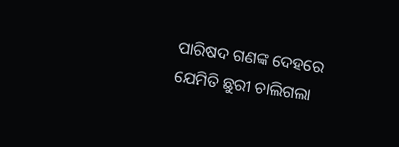ପାରିଷଦ ଗଣଙ୍କ ଦେହରେ ଯେମିତି ଛୁରୀ ଚାଲିଗଲା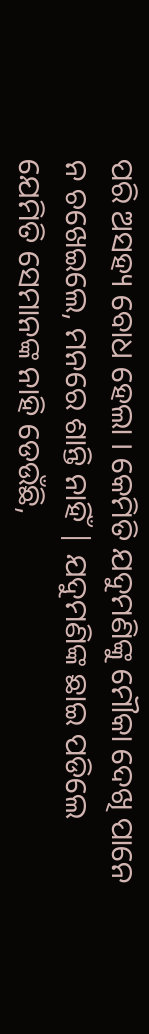ପରି ଅସହ୍ୟ ବୋଧ ହେଲା । କେମିତି ଯଦୁମଣିଙ୍କୁ ମୌକା ଦେଖି ପାନେ ନ ଚଖେଇଲେ, ମନରେ ଶାନ୍ତି ନାହିଁ | ଯଦୁମଣିଙ୍କ ଛାଇ ପଡିଲେ ଯେମିତି ସେମାନଙ୍କ ନାହି ଡେଉଁଛି,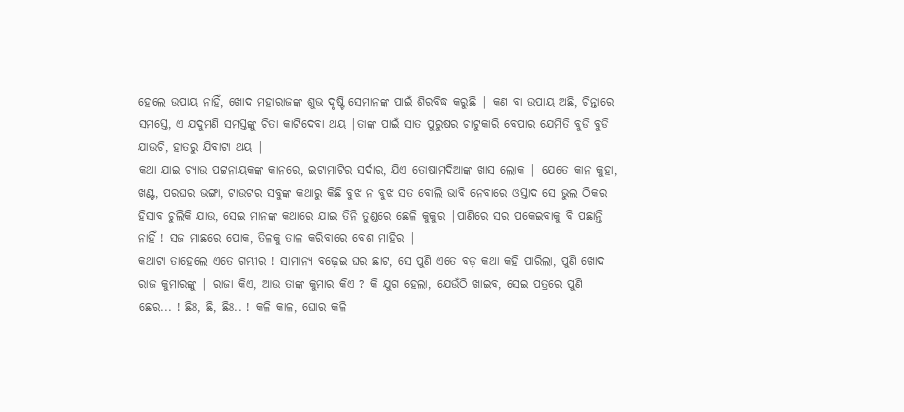ହେଲେ ଉପାୟ ନାହିଁ, ଖୋଦ ମହାରାଜଙ୍କ ଶୁଭ ଦୃଷ୍ଟି ସେମାନଙ୍କ ପାଇଁ ଶିରବିଦ୍ଧ କରୁଛି | କଣ ବା ଉପାୟ ଅଛି, ଚିନ୍ତାରେ ସମସ୍ତେ, ଏ ଯଦୁମଣି ସମସ୍ତଙ୍କୁ ଚିତା କାଟିଦେବା ଥୟ |ତାଙ୍କ ପାଇଁ ସାତ ପୁରୁଷର ଚାଟୁକାରି ବେପାର ଯେମିତି ବୁଡି ବୁଡି ଯାଉଚି, ହାତରୁ ଯିବାଟା ଥୟ |
କଥା ଯାଇ ଚ୍ୟାଉ ପଟ୍ଟନାୟକଙ୍କ କାନରେ, ଇଟାମାଟିର ସର୍ଦାର, ଯିଏ ତୋଷାମଦିଆଙ୍କ ଖାସ ଲୋକ | ଯେତେ କାନ କୁହା, ଖଣ୍ଟ, ପରଘର ଭଙ୍ଗା, ଟାଉଟର ସବୁଙ୍କ କଥାରୁ କିଛି ବୁଝ ନ ବୁଝ ସତ ବୋଲି ଭାବି ନେବାରେ ଓସ୍ତାଦ ସେ ଭୁଲ ଠିକର ହିସାବ ଚୁଲିକି ଯାଉ, ସେଇ ମାନଙ୍କ କଥାରେ ଯାଇ ତିନି ତୁଣ୍ଡରେ ଛେଳି କୁକୁର |ପାଣିରେ ସର ପକେଇବାକୁ ବି ପଛାନ୍ତି ନାହିଁ ! ସଜ ମାଛରେ ପୋକ, ତିଳକୁ ତାଳ କରିବାରେ ବେଶ ମାହିର |
କଥାଟା ତାହେଲେ ଏତେ ଗମ୍ଭୀର ! ସାମାନ୍ୟ ବଢ଼େଇ ଘର ଛାଟ, ସେ ପୁଣି ଏତେ ବଡ଼ କଥା କହି ପାରିଲା, ପୁଣି ଖୋଦ ରାଜ କୁମାରଙ୍କୁ | ରାଜା କିଏ, ଆଉ ତାଙ୍କ କୁମାର କିଏ ? କି ଯୁଗ ହେଲା, ଯେଉଁଠି ଖାଇବ, ସେଇ ପତ୍ରରେ ପୁଣି ଛେର... ! ଛିଃ, ଛି, ଛିଃ.. ! କଳି କାଳ, ଘୋର କଳି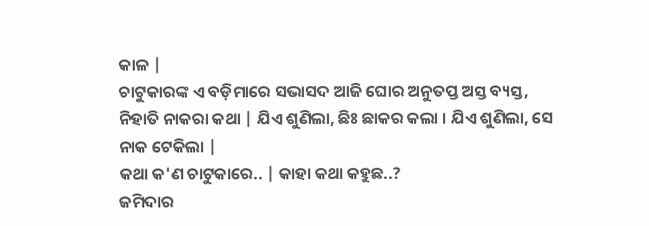କାଳ |
ଚାଟୁକାରଙ୍କ ଏ ବଡ଼ିମାରେ ସଭାସଦ ଆଜି ଘୋର ଅନୁତପ୍ତ ଅସ୍ତ ବ୍ୟସ୍ତ, ନିହାତି ନାକରା କଥା | ଯିଏ ଶୁଣିଲା, ଛିଃ ଛାକର କଲା । ଯିଏ ଶୁଣିଲା, ସେ ନାକ ଟେକିଲା |
କଥା କ'ଣ ଚାଟୁକାରେ.. | କାହା କଥା କହୁଛ..?
ଜମିଦାର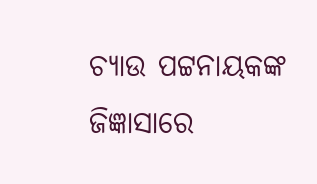ଚ୍ୟାଉ ପଟ୍ଟନାୟକଙ୍କ ଜିଜ୍ଞାସାରେ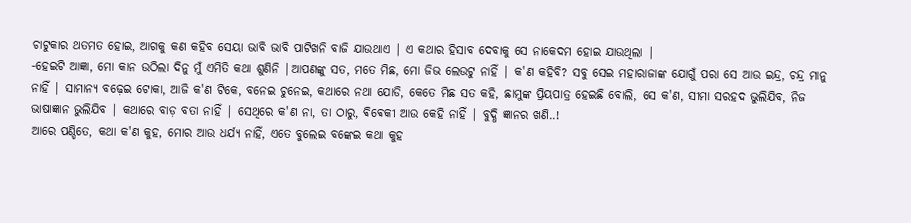ଚାଟୁକାର ଥତମତ ହୋଇ, ଆଗକୁ କଣ କହିବ ସେୟା ଭାବି ଭାବି ପାଟିଖନି ବାଜି ଯାଉଥାଏ | ଏ କଥାର ହିସାବ ଦେବାକୁ ସେ ନାକେଦମ ହୋଇ ଯାଉଥିଲା |
-ହେଇଟି ଆଜ୍ଞା, ମୋ କାନ ଉଠିଲା ଦିନୁ ମୁଁ ଏମିତି କଥା ଶୁଣିନି |ଆପଣଙ୍କୁ ସତ, ମତେ ମିଛ, ମୋ ଜିଭ ଲେଉଟୁ ନାହିଁ | କ'ଣ କହିବି? ସବୁ ସେଇ ମହାରାଜାଙ୍କ ଯୋଗୁଁ ପରା ସେ ଆଉ ଇନ୍ଦ୍ର, ଚନ୍ଦ୍ର ମାନୁ ନାହିଁ | ସାମାନ୍ୟ ବଢ଼େଇ ଟୋକା, ଆଜି କ'ଣ ଟିକେ, ବନେଇ ଚୁନେଇ, କଥାରେ ନଥା ଯୋଡି, କେତେ ମିଛ ସତ କହି, ଛାମୁଙ୍କ ପ୍ରିୟପାତ୍ର ହେଇଛି ବୋଲି, ସେ କ'ଣ, ସୀମା ସରହଦ ଭୁଲିଯିବ, ନିଜ ଭାଷାଜ୍ଞାନ ଭୁଲିଯିବ | କଥାରେ ବାଡ଼ ବତା ନାହିଁ | ସେଥିରେ କ'ଣ ନା, ତା ଠାରୁ, ଵିଵେକୀ ଆଉ କେହି ନାହିଁ | ବୁଦ୍ଧି ଜ୍ଞାନର ଖଣି..!
ଆରେ ପଣ୍ଡିତେ, କଥା କ'ଣ କୁହ, ମୋର ଆଉ ଧର୍ଯ୍ୟ ନାହିଁ, ଏତେ ବୁଲେଇ ବଙ୍କେଇ କଥା କୁହ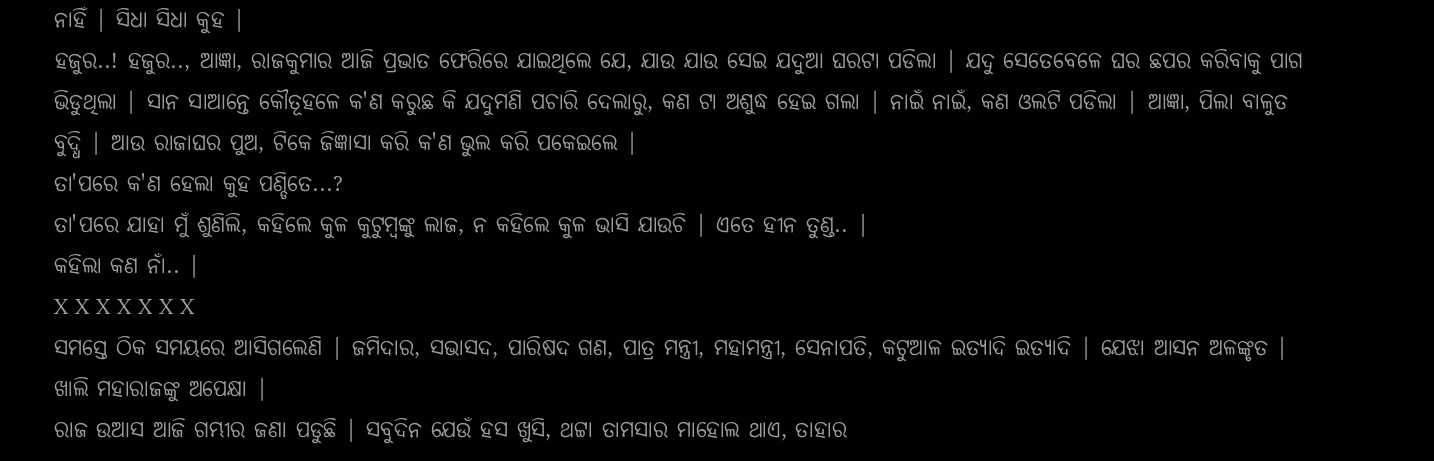ନାହିଁ | ସିଧା ସିଧା କୁହ |
ହଜୁର..! ହଜୁର.., ଆଜ୍ଞା, ରାଜକୁମାର ଆଜି ପ୍ରଭାତ ଫେରିରେ ଯାଇଥିଲେ ଯେ, ଯାଉ ଯାଉ ସେଇ ଯଦୁଆ ଘରଟା ପଡିଲା | ଯଦୁ ସେତେବେଳେ ଘର ଛପର କରିବାକୁ ପାଗ ଭିଡୁଥିଲା | ସାନ ସାଆନ୍ତେ କୌତୂହଳେ କ'ଣ କରୁଛ କି ଯଦୁମଣି ପଚାରି ଦେଲାରୁ, କଣ ଟା ଅଶୁଦ୍ଧ ହେଇ ଗଲା | ନାଇଁ ନାଇଁ, କଣ ଓଲଟି ପଡିଲା | ଆଜ୍ଞା, ପିଲା ବାଳୁତ ବୁଦ୍ଧି | ଆଉ ରାଜାଘର ପୁଅ, ଟିକେ ଜିଜ୍ଞାସା କରି କ'ଣ ଭୁଲ କରି ପକେଇଲେ |
ତା'ପରେ କ'ଣ ହେଲା କୁହ ପଣ୍ଡିତେ...?
ତା'ପରେ ଯାହା ମୁଁ ଶୁଣିଲି, କହିଲେ କୁଳ କୁଟୁମ୍ବଙ୍କୁ ଲାଜ, ନ କହିଲେ କୁଳ ଭାସି ଯାଉଚି | ଏତେ ହୀନ ତୁଣ୍ଡ.. |
କହିଲା କଣ ନାଁ.. |
X X X X X X X
ସମସ୍ତେ ଠିକ ସମୟରେ ଆସିଗଲେଣି | ଜମିଦାର, ସଭାସଦ, ପାରିଷଦ ଗଣ, ପାତ୍ର ମନ୍ତ୍ରୀ, ମହାମନ୍ତ୍ରୀ, ସେନାପତି, କଟୁଆଳ ଇତ୍ୟାଦି ଇତ୍ୟାଦି | ଯେଝା ଆସନ ଅଳଙ୍କୃତ | ଖାଲି ମହାରାଜଙ୍କୁ ଅପେକ୍ଷା |
ରାଜ ଉଆସ ଆଜି ଗମ୍ଭୀର ଜଣା ପଡୁଛି | ସବୁଦିନ ଯେଉଁ ହସ ଖୁସି, ଥଟ୍ଟା ତାମସାର ମାହୋଲ ଥାଏ, ତାହାର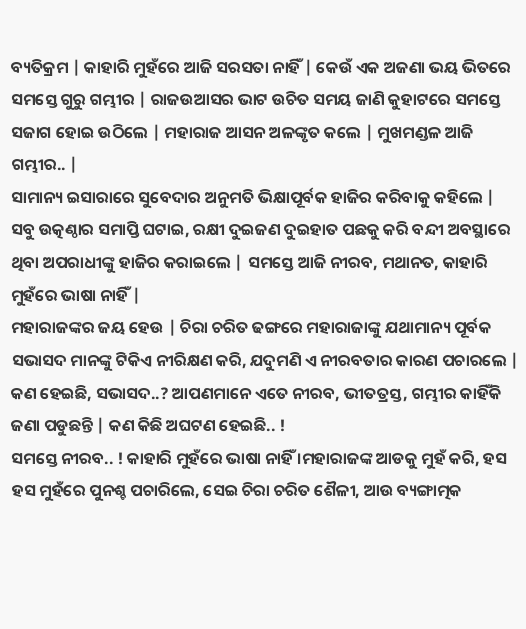ବ୍ୟତିକ୍ରମ | କାହାରି ମୁହଁରେ ଆଜି ସରସତା ନାହିଁ | କେଉଁ ଏକ ଅଜଣା ଭୟ ଭିତରେ ସମସ୍ତେ ଗୁରୁ ଗମ୍ଭୀର | ରାଜଉଆସର ଭାଟ ଉଚିତ ସମୟ ଜାଣି କୁହାଟରେ ସମସ୍ତେ ସଜାଗ ହୋଇ ଉଠିଲେ | ମହାରାଜ ଆସନ ଅଳଙ୍କୃତ କଲେ | ମୁଖମଣ୍ଡଳ ଆଜି ଗମ୍ଭୀର.. |
ସାମାନ୍ୟ ଇସାରାରେ ସୁବେଦାର ଅନୁମତି ଭିକ୍ଷାପୂର୍ବକ ହାଜିର କରିବାକୁ କହିଲେ | ସବୁ ଉତ୍କଣ୍ଠାର ସମାପ୍ତି ଘଟାଇ, ରକ୍ଷୀ ଦୁଇଜଣ ଦୁଇହାତ ପଛକୁ କରି ବନ୍ଦୀ ଅବସ୍ଥାରେ ଥିବା ଅପରାଧୀଙ୍କୁ ହାଜିର କରାଇଲେ | ସମସ୍ତେ ଆଜି ନୀରବ, ମଥାନତ, କାହାରି ମୁହଁରେ ଭାଷା ନାହିଁ |
ମହାରାଜଙ୍କର ଜୟ ହେଉ | ଚିରା ଚରିତ ଢଙ୍ଗରେ ମହାରାଜାଙ୍କୁ ଯଥାମାନ୍ୟ ପୂର୍ବକ ସଭାସଦ ମାନଙ୍କୁ ଟିକିଏ ନୀରିକ୍ଷଣ କରି, ଯଦୁମଣି ଏ ନୀରବତାର କାରଣ ପଚାରଲେ |
କଣ ହେଇଛି, ସଭାସଦ..? ଆପଣମାନେ ଏତେ ନୀରବ, ଭୀତତ୍ରସ୍ତ, ଗମ୍ଭୀର କାହିଁକି ଜଣା ପଡୁଛନ୍ତି | କଣ କିଛି ଅଘଟଣ ହେଇଛି.. !
ସମସ୍ତେ ନୀରବ.. ! କାହାରି ମୁହଁରେ ଭାଷା ନାହିଁ ।ମହାରାଜଙ୍କ ଆଡକୁ ମୁହଁ କରି, ହସ ହସ ମୁହଁରେ ପୁନଶ୍ଚ ପଚାରିଲେ, ସେଇ ଚିରା ଚରିତ ଶୈଳୀ, ଆଉ ବ୍ୟଙ୍ଗାତ୍ମକ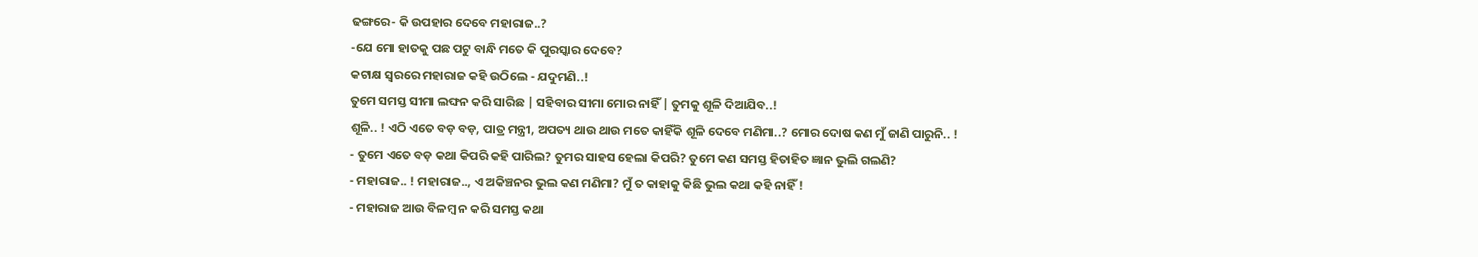ଢଙ୍ଗରେ- କି ଉପହାର ଦେବେ ମହାରାଜ..?
-ଯେ ମୋ ହାତକୁ ପଛ ପଟୁ ବାନ୍ଧି ମତେ କି ପୁରସ୍କାର ଦେବେ?
କଟାକ୍ଷ ସ୍ୱରରେ ମହାରାଜ କହି ଉଠିଲେ - ଯଦୁମଣି..!
ତୁମେ ସମସ୍ତ ସୀମା ଲଙ୍ଘନ କରି ସାରିଛ | ସହିବାର ସୀମା ମୋର ନାହିଁ | ତୁମକୁ ଶୂଳି ଦିଆଯିବ..!
ଶୂଳି.. ! ଏଠି ଏତେ ବଡ଼ ବଡ଼, ପାତ୍ର ମନ୍ତ୍ରୀ, ଅପତ୍ୟ ଥାଉ ଥାଉ ମତେ କାହିଁକି ଶୂଳି ଦେବେ ମଣିମା..? ମୋର ଦୋଷ କଣ ମୁଁ ଜାଣି ପାରୁନି.. !
- ତୁମେ ଏତେ ବଡ଼ କଥା କିପରି କହି ପାରିଲ? ତୁମର ସାହସ ହେଲା କିପରି? ତୁମେ କଣ ସମସ୍ତ ହିତାହିତ ଜ୍ଞାନ ଭୁଲି ଗଲଣି?
- ମହାରାଜ.. ! ମହାରାଜ.., ଏ ଅକିଞ୍ଚନର ଭୁଲ କଣ ମଣିମା? ମୁଁ ତ କାହାକୁ କିଛି ଭୁଲ କଥା କହି ନାହିଁ !
- ମହାରାଜ ଆଉ ବିଳମ୍ବ ନ କରି ସମସ୍ତ କଥା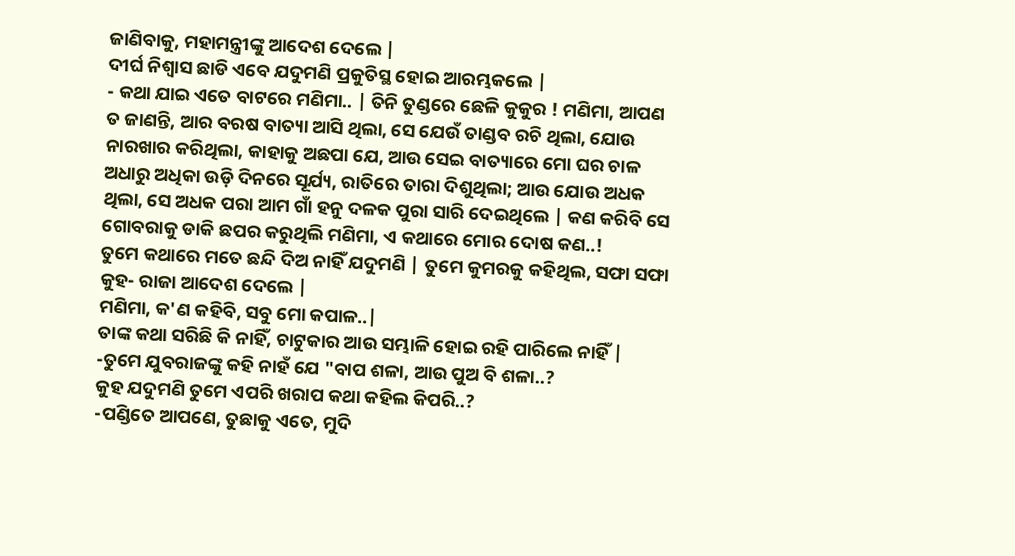ଜାଣିବାକୁ, ମହାମନ୍ତ୍ରୀଙ୍କୁ ଆଦେଶ ଦେଲେ |
ଦୀର୍ଘ ନିଶ୍ୱାସ ଛାଡି ଏବେ ଯଦୁମଣି ପ୍ରକୁତିସ୍ଥ ହୋଇ ଆରମ୍ଭକଲେ |
- କଥା ଯାଇ ଏତେ ବାଟରେ ମଣିମା.. | ତିନି ତୁଣ୍ଡରେ ଛେଳି କୁକୁର ! ମଣିମା, ଆପଣ ତ ଜାଣନ୍ତି, ଆର ବରଷ ବାତ୍ୟା ଆସି ଥିଲା, ସେ ଯେଉଁ ତାଣ୍ଡବ ରଚି ଥିଲା, ଯୋଉ ନାରଖାର କରିଥିଲା, କାହାକୁ ଅଛପା ଯେ, ଆଉ ସେଇ ବାତ୍ୟାରେ ମୋ ଘର ଚାଳ ଅଧାରୁ ଅଧିକା ଉଡ଼ି ଦିନରେ ସୂର୍ଯ୍ୟ, ରାତିରେ ତାରା ଦିଶୁଥିଲା; ଆଉ ଯୋଉ ଅଧକ ଥିଲା, ସେ ଅଧକ ପରା ଆମ ଗାଁ ହନୁ ଦଳକ ପୁରା ସାରି ଦେଇଥିଲେ | କଣ କରିବି ସେ ଗୋବରାକୁ ଡାକି ଛପର କରୁଥିଲି ମଣିମା, ଏ କଥାରେ ମୋର ଦୋଷ କଣ..!
ତୁମେ କଥାରେ ମତେ ଛନ୍ଦି ଦିଅ ନାହିଁ ଯଦୁମଣି | ତୁମେ କୁମରକୁ କହିଥିଲ, ସଫା ସଫା କୁହ- ରାଜା ଆଦେଶ ଦେଲେ |
ମଣିମା, କ'ଣ କହିବି, ସବୁ ମୋ କପାଳ..|
ତାଙ୍କ କଥା ସରିଛି କି ନାହିଁ, ଚାଟୁକାର ଆଉ ସମ୍ଭାଳି ହୋଇ ରହି ପାରିଲେ ନାହିଁ |
-ତୁମେ ଯୁବରାଜଙ୍କୁ କହି ନାହଁ ଯେ "ବାପ ଶଳା, ଆଉ ପୁଅ ବି ଶଳା..?
କୁହ ଯଦୁମଣି ତୁମେ ଏପରି ଖରାପ କଥା କହିଲ କିପରି..?
-ପଣ୍ଡିତେ ଆପଣେ, ତୁଛାକୁ ଏତେ, ମୁଦି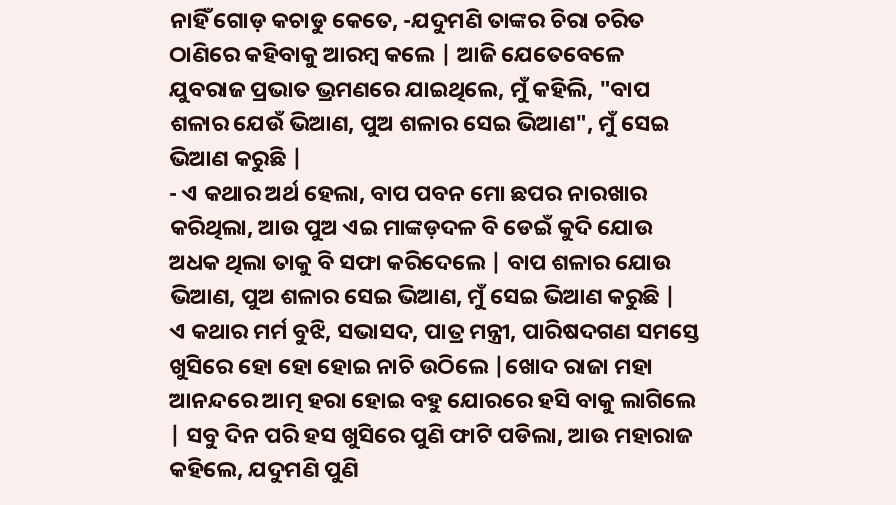ନାହିଁ ଗୋଡ଼ କଚାଡୁ କେତେ, -ଯଦୁମଣି ତାଙ୍କର ଚିରା ଚରିତ ଠାଣିରେ କହିବାକୁ ଆରମ୍ବ କଲେ | ଆଜି ଯେତେବେଳେ ଯୁବରାଜ ପ୍ରଭାତ ଭ୍ରମଣରେ ଯାଇଥିଲେ, ମୁଁ କହିଲି, "ବାପ ଶଳାର ଯେଉଁ ଭିଆଣ, ପୁଅ ଶଳାର ସେଇ ଭିଆଣ", ମୁଁ ସେଇ ଭିଆଣ କରୁଛି |
- ଏ କଥାର ଅର୍ଥ ହେଲା, ବାପ ପବନ ମୋ ଛପର ନାରଖାର କରିଥିଲା, ଆଉ ପୁଅ ଏଇ ମାଙ୍କଡ଼ଦଳ ବି ଡେଇଁ କୁଦି ଯୋଉ ଅଧକ ଥିଲା ତାକୁ ବି ସଫା କରିଦେଲେ | ବାପ ଶଳାର ଯୋଉ ଭିଆଣ, ପୁଅ ଶଳାର ସେଇ ଭିଆଣ, ମୁଁ ସେଇ ଭିଆଣ କରୁଛି |
ଏ କଥାର ମର୍ମ ବୁଝି, ସଭାସଦ, ପାତ୍ର ମନ୍ତ୍ରୀ, ପାରିଷଦଗଣ ସମସ୍ତେ ଖୁସିରେ ହୋ ହୋ ହୋଇ ନାଚି ଉଠିଲେ |ଖୋଦ ରାଜା ମହା ଆନନ୍ଦରେ ଆତ୍ମ ହରା ହୋଇ ବହୁ ଯୋରରେ ହସି ବାକୁ ଲାଗିଲେ | ସବୁ ଦିନ ପରି ହସ ଖୁସିରେ ପୁଣି ଫାଟି ପଡିଲା, ଆଉ ମହାରାଜ କହିଲେ, ଯଦୁମଣି ପୁଣି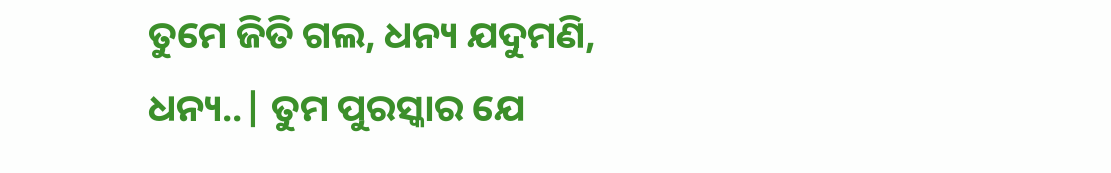ତୁମେ ଜିତି ଗଲ, ଧନ୍ୟ ଯଦୁମଣି, ଧନ୍ୟ..| ତୁମ ପୁରସ୍କାର ଯେ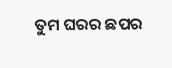ତୁମ ଘରର ଛପର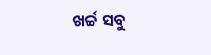ଖର୍ଚ୍ଚ ସବୁ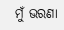ମୁଁ ଭରଣା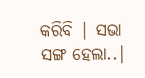କରିବି | ସଭା ସଙ୍ଗ ହେଲା..|